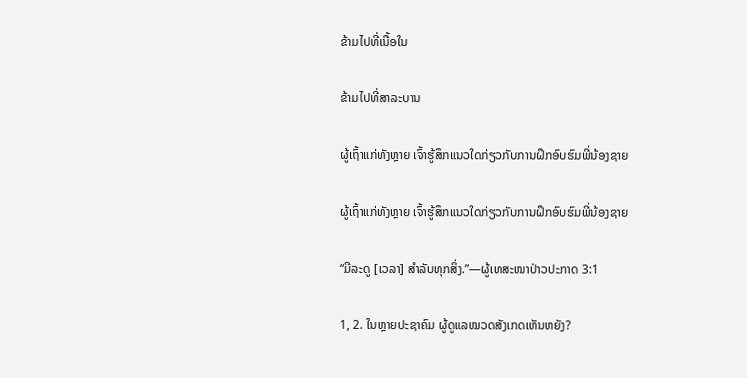ຂ້າມໄປທີ່ເນື້ອໃນ

ຂ້າມໄປທີ່ສາລະບານ

ຜູ້ເຖົ້າແກ່ທັງຫຼາຍ ເຈົ້າຮູ້ສຶກແນວໃດກ່ຽວກັບການຝຶກອົບຮົມພີ່ນ້ອງຊາຍ

ຜູ້ເຖົ້າແກ່ທັງຫຼາຍ ເຈົ້າຮູ້ສຶກແນວໃດກ່ຽວກັບການຝຶກອົບຮົມພີ່ນ້ອງຊາຍ

“ມີລະດູ [ເວລາ] ສຳລັບທຸກສິ່ງ.”—ຜູ້ເທສະໜາປ່າວປະກາດ 3:1

1, 2. ໃນຫຼາຍປະຊາຄົມ ຜູ້ດູແລໝວດສັງເກດເຫັນຫຍັງ?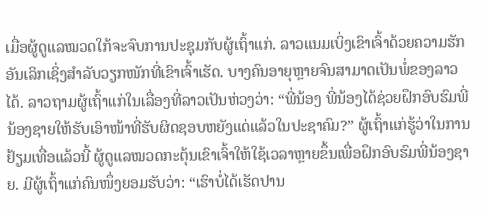ເມື່ອຜູ້ດູແລໝວດໃກ້ຈະຈົບການປະຊຸມກັບຜູ້ເຖົ້າແກ່. ລາວແນມເບິ່ງເຂົາເຈົ້າດ້ວຍຄວາມຮັກອັນເລິກເຊິ່ງສຳລັບວຽກໜັກທີ່ເຂົາເຈົ້າເຮັດ. ບາງຄົນອາຍຸຫຼາຍຈົນສາມາດເປັນພໍ່ຂອງລາວໄດ້. ລາວຖາມຜູ້ເຖົ້າແກ່ໃນເລື່ອງທີ່ລາວເປັນຫ່ວງວ່າ: “ພີ່ນ້ອງ ພີ່ນ້ອງໄດ້ຊ່ວຍຝຶກອົບຮົມພີ່ນ້ອງຊາຍໃຫ້ຮັບເອົາໜ້າທີ່ຮັບຜິດຊອບຫຍັງແດ່ແລ້ວໃນປະຊາຄົມ?” ຜູ້ເຖົ້າແກ່ຮູ້ວ່າໃນການຢ້ຽມເທື່ອແລ້ວນີ້ ຜູ້ດູແລໝວດກະຕຸ້ນເຂົາເຈົ້າໃຫ້ໃຊ້ເວລາຫຼາຍຂຶ້ນເພື່ອຝຶກອົບຮົມພີ່ນ້ອງຊາຍ. ມີຜູ້ເຖົ້າແກ່ຄົນໜຶ່ງຍອມຮັບວ່າ: “ເຮົາບໍ່ໄດ້ເຮັດປານ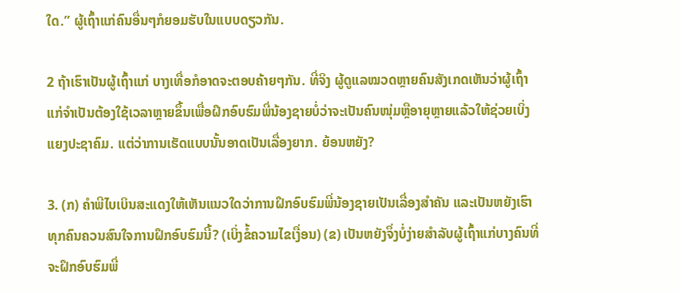ໃດ.” ຜູ້ເຖົ້າແກ່ຄົນອື່ນໆກໍຍອມຮັບໃນແບບດຽວກັນ.

2 ຖ້າເຮົາເປັນຜູ້ເຖົ້າແກ່ ບາງເທື່ອກໍອາດຈະຕອບຄ້າຍໆກັນ. ທີ່ຈິງ ຜູ້ດູແລໝວດຫຼາຍຄົນສັງເກດເຫັນວ່າຜູ້ເຖົ້າແກ່ຈຳເປັນຕ້ອງໃຊ້ເວລາຫຼາຍຂຶ້ນເພື່ອຝຶກອົບຮົມພີ່ນ້ອງຊາຍບໍ່ວ່າຈະເປັນຄົນໜຸ່ມຫຼືອາຍຸຫຼາຍແລ້ວໃຫ້ຊ່ວຍເບິ່ງແຍງປະຊາຄົມ. ແຕ່ວ່າການເຮັດແບບນັ້ນອາດເປັນເລື່ອງຍາກ. ຍ້ອນຫຍັງ?

3. (ກ) ຄຳພີໄບເບິນສະແດງໃຫ້ເຫັນແນວໃດວ່າການຝຶກອົບຮົມພີ່ນ້ອງຊາຍເປັນເລື່ອງສຳຄັນ ແລະເປັນຫຍັງເຮົາທຸກຄົນຄວນສົນໃຈການຝຶກອົບຮົມນີ້? (ເບິ່ງຂໍ້ຄວາມໄຂເງື່ອນ) (ຂ) ເປັນຫຍັງຈຶ່ງບໍ່ງ່າຍສຳລັບຜູ້ເຖົ້າແກ່ບາງຄົນທີ່ຈະຝຶກອົບຮົມພີ່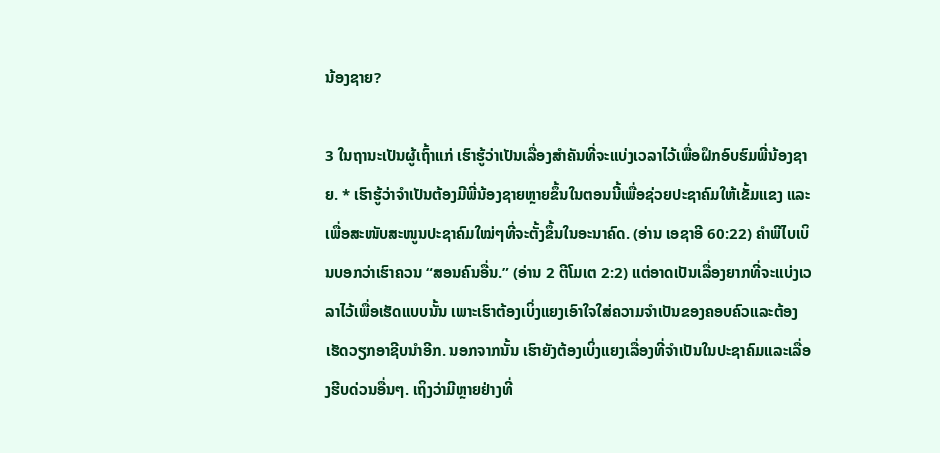ນ້ອງຊາຍ?

3 ໃນຖານະເປັນຜູ້ເຖົ້າແກ່ ເຮົາຮູ້ວ່າເປັນເລື່ອງສຳຄັນທີ່ຈະແບ່ງເວລາໄວ້ເພື່ອຝຶກອົບຮົມພີ່ນ້ອງຊາຍ. * ເຮົາຮູ້ວ່າຈຳເປັນຕ້ອງມີພີ່ນ້ອງຊາຍຫຼາຍຂຶ້ນໃນຕອນນີ້ເພື່ອຊ່ວຍປະຊາຄົມໃຫ້ເຂັ້ມແຂງ ແລະເພື່ອສະໜັບສະໜູນປະຊາຄົມໃໝ່ໆທີ່ຈະຕັ້ງຂຶ້ນໃນອະນາຄົດ. (ອ່ານ ເອຊາອີ 60:22) ຄຳພີໄບເບິນບອກວ່າເຮົາຄວນ “ສອນຄົນອື່ນ.” (ອ່ານ 2 ຕີໂມເຕ 2:2) ແຕ່ອາດເປັນເລື່ອງຍາກທີ່ຈະແບ່ງເວລາໄວ້ເພື່ອເຮັດແບບນັ້ນ ເພາະເຮົາຕ້ອງເບິ່ງແຍງເອົາໃຈໃສ່ຄວາມຈຳເປັນຂອງຄອບຄົວແລະຕ້ອງເຮັດວຽກອາຊີບນຳອີກ. ນອກຈາກນັ້ນ ເຮົາຍັງຕ້ອງເບິ່ງແຍງເລື່ອງທີ່ຈຳເປັນໃນປະຊາຄົມແລະເລື່ອງຮີບດ່ວນອື່ນໆ. ເຖິງວ່າມີຫຼາຍຢ່າງທີ່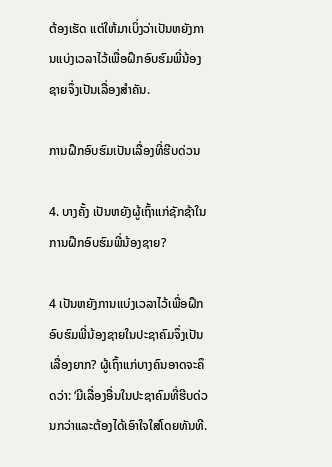ຕ້ອງເຮັດ ແຕ່ໃຫ້ມາເບິ່ງວ່າເປັນຫຍັງການແບ່ງເວລາໄວ້ເພື່ອຝຶກອົບຮົມພີ່ນ້ອງຊາຍຈຶ່ງເປັນເລື່ອງສຳຄັນ.

ການຝຶກອົບຮົມເປັນເລື່ອງທີ່ຮີບດ່ວນ

4. ບາງຄັ້ງ ເປັນຫຍັງຜູ້ເຖົ້າແກ່ຊັກຊ້າໃນການຝຶກອົບຮົມພີ່ນ້ອງຊາຍ?

4 ເປັນຫຍັງການແບ່ງເວລາໄວ້ເພື່ອຝຶກອົບຮົມພີ່ນ້ອງຊາຍໃນປະຊາຄົມຈຶ່ງເປັນເລື່ອງຍາກ? ຜູ້ເຖົ້າແກ່ບາງຄົນອາດຈະຄຶດວ່າ: ‘ມີເລື່ອງອື່ນໃນປະຊາຄົມທີ່ຮີບດ່ວນກວ່າແລະຕ້ອງໄດ້ເອົາໃຈໃສ່ໂດຍທັນທີ.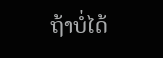ຖ້າບໍ່ໄດ້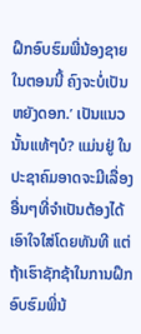ຝຶກອົບຮົມພີ່ນ້ອງຊາຍໃນຕອນນີ້ ຄົງຈະບໍ່ເປັນຫຍັງດອກ.’ ເປັນແນວນັ້ນແທ້ໆບໍ? ແມ່ນຢູ່ ໃນປະຊາຄົມອາດຈະມີເລື່ອງອື່ນໆທີ່ຈຳເປັນຕ້ອງໄດ້ເອົາໃຈໃສ່ໂດຍທັນທີ ແຕ່ຖ້າເຮົາຊັກຊ້າໃນການຝຶກອົບຮົມພີ່ນ້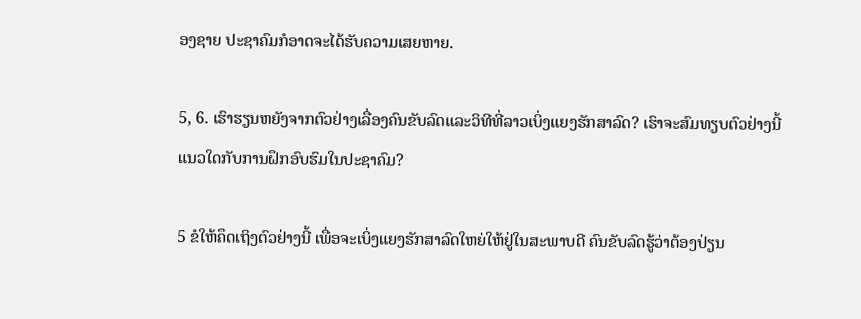ອງຊາຍ ປະຊາຄົມກໍອາດຈະໄດ້ຮັບຄວາມເສຍຫາຍ.

5, 6. ເຮົາຮຽນຫຍັງຈາກຕົວຢ່າງເລື່ອງຄົນຂັບລົດແລະວິທີທີ່ລາວເບິ່ງແຍງຮັກສາລົດ? ເຮົາຈະສົມທຽບຕົວຢ່າງນີ້ແນວໃດກັບການຝຶກອົບຮົມໃນປະຊາຄົມ?

5 ຂໍໃຫ້ຄຶດເຖິງຕົວຢ່າງນີ້ ເພື່ອຈະເບິ່ງແຍງຮັກສາລົດໃຫຍ່ໃຫ້ຢູ່ໃນສະພາບດີ ຄົນຂັບລົດຮູ້ວ່າຕ້ອງປ່ຽນ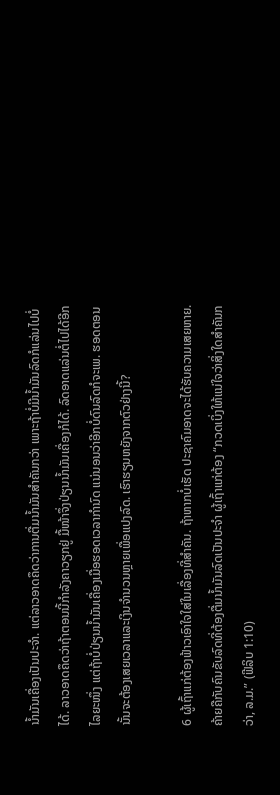ນໍ້າມັນເຄື່ອງເປັນປະຈຳ. ແຕ່ລາວອາດຄຶດວ່າການຕື່ມນໍ້າມັນສຳຄັນກວ່າ ເພາະຖ້າບໍ່ມີນໍ້າມັນລົດກໍແລ່ນໄປບໍ່ໄດ້. ລາວອາດຄຶດວ່າຖ້າຕອນນີ້ກຳລັງຄາວຽກຢູ່ ມື້ໜ້າຈຶ່ງປ່ຽນນໍ້າມັນເຄື່ອງກໍໄດ້. ລົດອາດແລ່ນຕໍ່ໄປໄດ້ອີກໄລຍະໜຶ່ງ ແຕ່ຖ້າບໍ່ປ່ຽນນໍ້າມັນເຄື່ອງເມື່ອຮອດເວລາກຳນົດ ແນ່ນອນວ່າອີກບໍ່ດົນລົດກໍຈະເພ. ຮອດຕອນນັ້ນຈະຕ້ອງເສຍເວລາແລະເງິນຈຳນວນຫຼາຍເພື່ອແປງລົດ. ເຮົາຮຽນຫຍັງຈາກຕົວຢ່າງນີ້?

6 ຜູ້ເຖົ້າແກ່ຕ້ອງຟ້າວເອົາໃຈໃສ່ໃນເລື່ອງທີ່ສຳຄັນ. ຖ້າຫາກບໍ່ເຮັດ ປະຊາຄົມອາດຈະໄດ້ຮັບຄວາມເສຍຫາຍ. ຄ້າຍຄືກັບຄົນຂັບລົດທີ່ຕ້ອງຕື່ມນໍ້າມັນລົດເປັນປະຈຳ ຜູ້ເຖົ້າແກ່ຕ້ອງ “ກວດເບິ່ງໃຫ້ແນ່ໃຈວ່າສິ່ງໃດສຳຄັນກວ່າ, ລ.ມ.” (ຟີລິບ 1:10)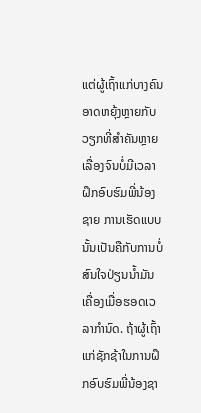ແຕ່ຜູ້ເຖົ້າແກ່ບາງຄົນອາດຫຍຸ້ງຫຼາຍກັບວຽກທີ່ສຳຄັນຫຼາຍເລື່ອງຈົນບໍ່ມີເວລາຝຶກອົບຮົມພີ່ນ້ອງຊາຍ ການເຮັດແບບນັ້ນເປັນຄືກັບການບໍ່ສົນໃຈປ່ຽນນໍ້າມັນເຄື່ອງເມື່ອຮອດເວລາກຳນົດ. ຖ້າຜູ້ເຖົ້າແກ່ຊັກຊ້າໃນການຝຶກອົບຮົມພີ່ນ້ອງຊາ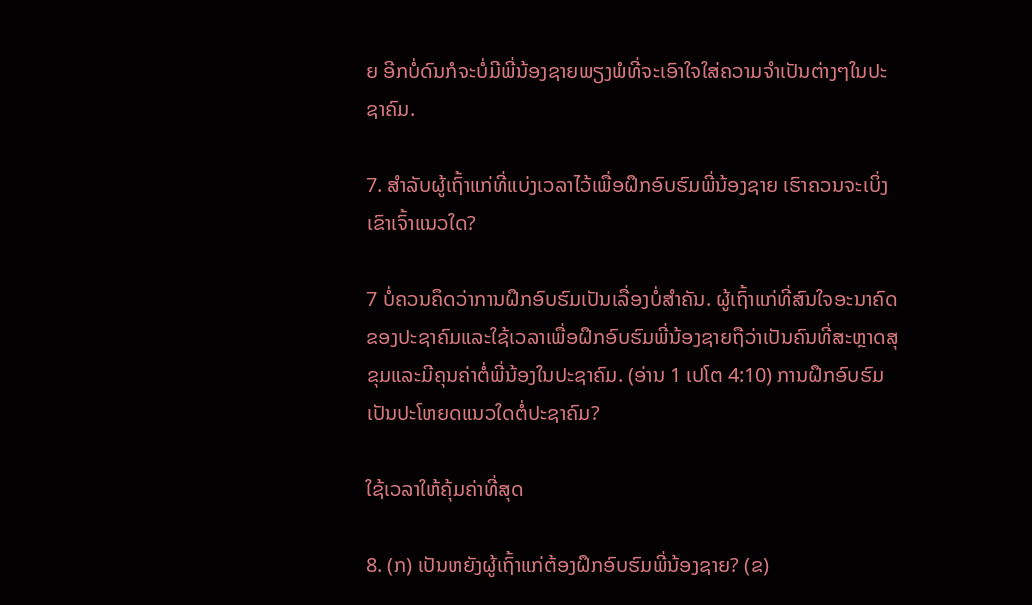ຍ ອີກບໍ່ດົນກໍຈະບໍ່ມີພີ່ນ້ອງຊາຍພຽງພໍທີ່ຈະເອົາໃຈໃສ່ຄວາມຈຳເປັນຕ່າງໆໃນປະຊາຄົມ.

7. ສຳລັບຜູ້ເຖົ້າແກ່ທີ່ແບ່ງເວລາໄວ້ເພື່ອຝຶກອົບຮົມພີ່ນ້ອງຊາຍ ເຮົາຄວນຈະເບິ່ງເຂົາເຈົ້າແນວໃດ?

7 ບໍ່ຄວນຄຶດວ່າການຝຶກອົບຮົມເປັນເລື່ອງບໍ່ສຳຄັນ. ຜູ້ເຖົ້າແກ່ທີ່ສົນໃຈອະນາຄົດຂອງປະຊາຄົມແລະໃຊ້ເວລາເພື່ອຝຶກອົບຮົມພີ່ນ້ອງຊາຍຖືວ່າເປັນຄົນທີ່ສະຫຼາດສຸຂຸມແລະມີຄຸນຄ່າຕໍ່ພີ່ນ້ອງໃນປະຊາຄົມ. (ອ່ານ 1 ເປໂຕ 4:10) ການຝຶກອົບຮົມເປັນປະໂຫຍດແນວໃດຕໍ່ປະຊາຄົມ?

ໃຊ້ເວລາໃຫ້ຄຸ້ມຄ່າທີ່ສຸດ

8. (ກ) ເປັນຫຍັງຜູ້ເຖົ້າແກ່ຕ້ອງຝຶກອົບຮົມພີ່ນ້ອງຊາຍ? (ຂ)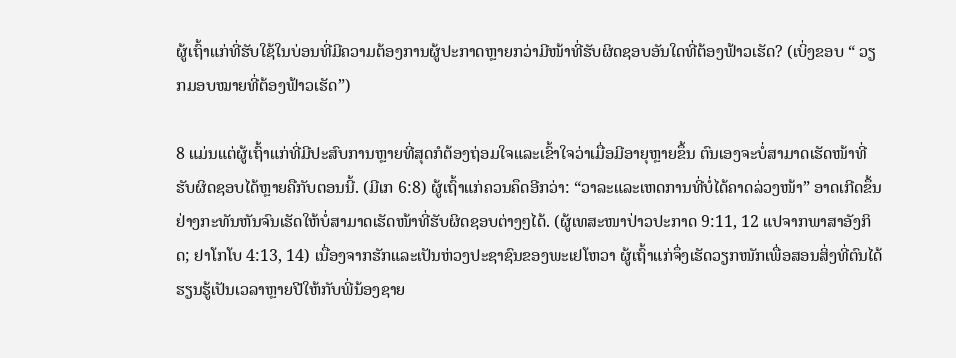ຜູ້ເຖົ້າແກ່ທີ່ຮັບໃຊ້ໃນບ່ອນທີ່ມີຄວາມຕ້ອງການຜູ້ປະກາດຫຼາຍກວ່າມີໜ້າທີ່ຮັບຜິດຊອບອັນໃດທີ່ຕ້ອງຟ້າວເຮັດ? (ເບິ່ງຂອບ “ ວຽກມອບໝາຍທີ່ຕ້ອງຟ້າວເຮັດ”)

8 ແມ່ນແຕ່ຜູ້ເຖົ້າແກ່ທີ່ມີປະສົບການຫຼາຍທີ່ສຸດກໍຕ້ອງຖ່ອມໃຈແລະເຂົ້າໃຈວ່າເມື່ອມີອາຍຸຫຼາຍຂຶ້ນ ຕົນເອງຈະບໍ່ສາມາດເຮັດໜ້າທີ່ຮັບຜິດຊອບໄດ້ຫຼາຍຄືກັບຕອນນີ້. (ມີເກ 6:8) ຜູ້ເຖົ້າແກ່ຄວນຄຶດອີກວ່າ: “ວາລະແລະເຫດການທີ່ບໍ່ໄດ້ຄາດລ່ວງໜ້າ” ອາດເກີດຂຶ້ນຢ່າງກະທັນຫັນຈົນເຮັດໃຫ້ບໍ່ສາມາດເຮັດໜ້າທີ່ຮັບຜິດຊອບຕ່າງໆໄດ້. (ຜູ້ເທສະໜາປ່າວປະກາດ 9:11, 12 ແປຈາກພາສາອັງກິດ; ຢາໂກໂບ 4:13, 14) ເນື່ອງຈາກຮັກແລະເປັນຫ່ວງປະຊາຊົນຂອງພະເຢໂຫວາ ຜູ້ເຖົ້າແກ່ຈຶ່ງເຮັດວຽກໜັກເພື່ອສອນສິ່ງທີ່ຕົນໄດ້ຮຽນຮູ້ເປັນເວລາຫຼາຍປີໃຫ້ກັບພີ່ນ້ອງຊາຍ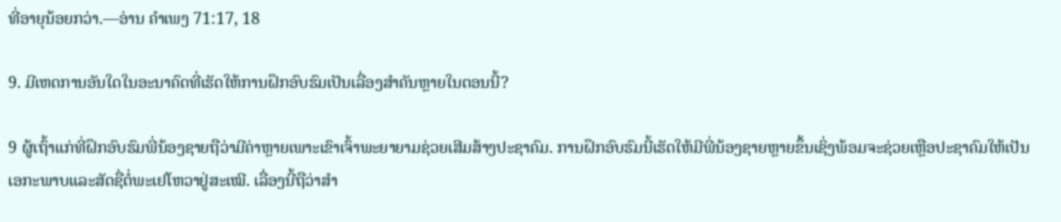ທີ່ອາຍຸນ້ອຍກວ່າ.—ອ່ານ ຄຳເພງ 71:17, 18

9. ມີເຫດການອັນໃດໃນອະນາຄົດທີ່ເຮັດໃຫ້ການຝຶກອົບຮົມເປັນເລື່ອງສຳຄັນຫຼາຍໃນຕອນນີ້?

9 ຜູ້ເຖົ້າແກ່ທີ່ຝຶກອົບຮົມພີ່ນ້ອງຊາຍຖືວ່າມີຄ່າຫຼາຍເພາະເຂົາເຈົ້າພະຍາຍາມຊ່ວຍເສີມສ້າງປະຊາຄົມ. ການຝຶກອົບຮົມນີ້ເຮັດໃຫ້ມີພີ່ນ້ອງຊາຍຫຼາຍຂຶ້ນເຊິ່ງພ້ອມຈະຊ່ວຍເຫຼືອປະຊາຄົມໃຫ້ເປັນເອກະພາບແລະສັດຊື່ຕໍ່ພະເຢໂຫວາຢູ່ສະເໝີ. ເລື່ອງນີ້ຖືວ່າສຳ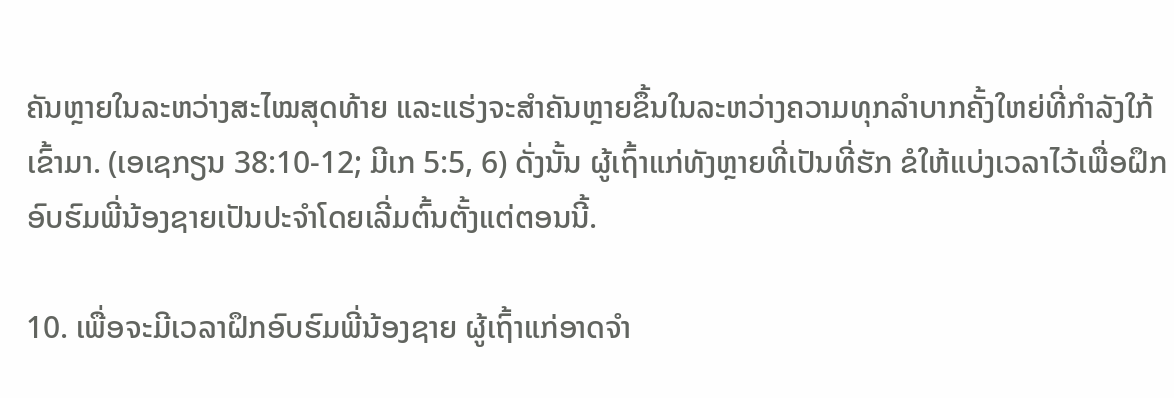ຄັນຫຼາຍໃນລະຫວ່າງສະໄໝສຸດທ້າຍ ແລະແຮ່ງຈະສຳຄັນຫຼາຍຂຶ້ນໃນລະຫວ່າງຄວາມທຸກລຳບາກຄັ້ງໃຫຍ່ທີ່ກຳລັງໃກ້ເຂົ້າມາ. (ເອເຊກຽນ 38:10-12; ມີເກ 5:5, 6) ດັ່ງນັ້ນ ຜູ້ເຖົ້າແກ່ທັງຫຼາຍທີ່ເປັນທີ່ຮັກ ຂໍໃຫ້ແບ່ງເວລາໄວ້ເພື່ອຝຶກອົບຮົມພີ່ນ້ອງຊາຍເປັນປະຈຳໂດຍເລີ່ມຕົ້ນຕັ້ງແຕ່ຕອນນີ້.

10. ເພື່ອຈະມີເວລາຝຶກອົບຮົມພີ່ນ້ອງຊາຍ ຜູ້ເຖົ້າແກ່ອາດຈຳ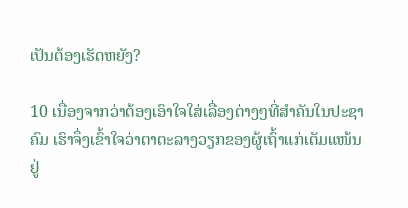ເປັນຕ້ອງເຮັດຫຍັງ?

10 ເນື່ອງຈາກວ່າຕ້ອງເອົາໃຈໃສ່ເລື່ອງຕ່າງໆທີ່ສຳຄັນໃນປະຊາຄົມ ເຮົາຈຶ່ງເຂົ້າໃຈວ່າຕາຕະລາງວຽກຂອງຜູ້ເຖົ້າແກ່ເຕັມແໜ້ນຢູ່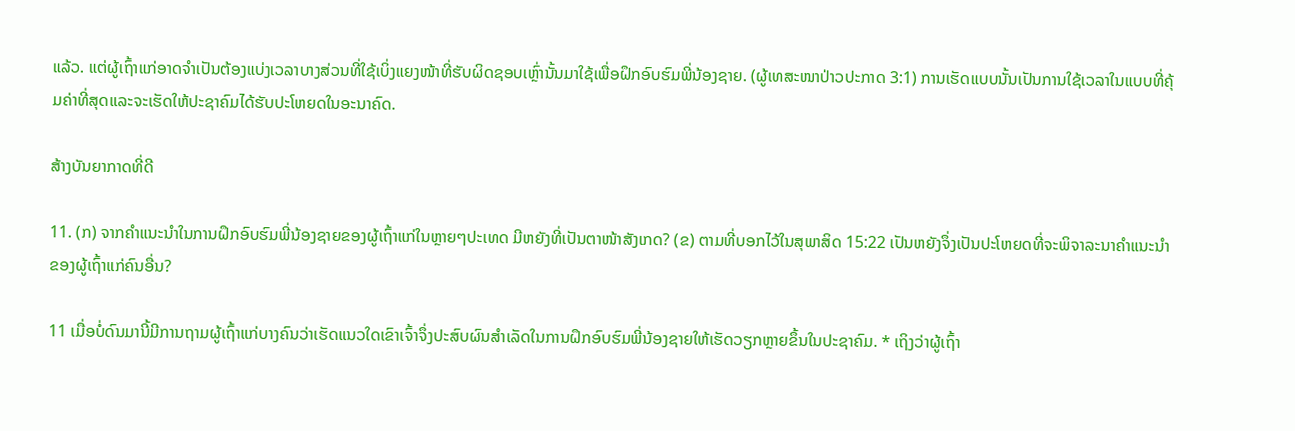ແລ້ວ. ແຕ່ຜູ້ເຖົ້າແກ່ອາດຈຳເປັນຕ້ອງແບ່ງເວລາບາງສ່ວນທີ່ໃຊ້ເບິ່ງແຍງໜ້າທີ່ຮັບຜິດຊອບເຫຼົ່ານັ້ນມາໃຊ້ເພື່ອຝຶກອົບຮົມພີ່ນ້ອງຊາຍ. (ຜູ້ເທສະໜາປ່າວປະກາດ 3:1) ການເຮັດແບບນັ້ນເປັນການໃຊ້ເວລາໃນແບບທີ່ຄຸ້ມຄ່າທີ່ສຸດແລະຈະເຮັດໃຫ້ປະຊາຄົມໄດ້ຮັບປະໂຫຍດໃນອະນາຄົດ.

ສ້າງບັນຍາກາດທີ່ດີ

11. (ກ) ຈາກຄຳແນະນຳໃນການຝຶກອົບຮົມພີ່ນ້ອງຊາຍຂອງຜູ້ເຖົ້າແກ່ໃນຫຼາຍໆປະເທດ ມີຫຍັງທີ່ເປັນຕາໜ້າສັງເກດ? (ຂ) ຕາມທີ່ບອກໄວ້ໃນສຸພາສິດ 15:22 ເປັນຫຍັງຈຶ່ງເປັນປະໂຫຍດທີ່ຈະພິຈາລະນາຄຳແນະນຳຂອງຜູ້ເຖົ້າແກ່ຄົນອື່ນ?

11 ເມື່ອບໍ່ດົນມານີ້ມີການຖາມຜູ້ເຖົ້າແກ່ບາງຄົນວ່າເຮັດແນວໃດເຂົາເຈົ້າຈຶ່ງປະສົບຜົນສຳເລັດໃນການຝຶກອົບຮົມພີ່ນ້ອງຊາຍໃຫ້ເຮັດວຽກຫຼາຍຂຶ້ນໃນປະຊາຄົມ. * ເຖິງວ່າຜູ້ເຖົ້າ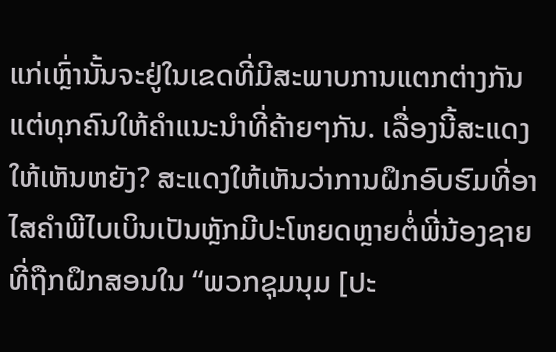ແກ່ເຫຼົ່ານັ້ນຈະຢູ່ໃນເຂດທີ່ມີສະພາບການແຕກຕ່າງກັນ ແຕ່ທຸກຄົນໃຫ້ຄຳແນະນຳທີ່ຄ້າຍໆກັນ. ເລື່ອງນີ້ສະແດງໃຫ້ເຫັນຫຍັງ? ສະແດງໃຫ້ເຫັນວ່າການຝຶກອົບຮົມທີ່ອາໄສຄຳພີໄບເບິນເປັນຫຼັກມີປະໂຫຍດຫຼາຍຕໍ່ພີ່ນ້ອງຊາຍທີ່ຖືກຝຶກສອນໃນ “ພວກຊຸມນຸມ [ປະ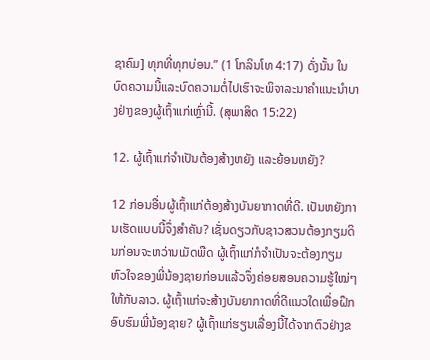ຊາຄົມ] ທຸກທີ່ທຸກບ່ອນ.” (1 ໂກລິນໂທ 4:17) ດັ່ງນັ້ນ ໃນບົດຄວາມນີ້ແລະບົດຄວາມຕໍ່ໄປເຮົາຈະພິຈາລະນາຄຳແນະນຳບາງຢ່າງຂອງຜູ້ເຖົ້າແກ່ເຫຼົ່ານີ້. (ສຸພາສິດ 15:22)

12. ຜູ້ເຖົ້າແກ່ຈຳເປັນຕ້ອງສ້າງຫຍັງ ແລະຍ້ອນຫຍັງ?

12 ກ່ອນອື່ນຜູ້ເຖົ້າແກ່ຕ້ອງສ້າງບັນຍາກາດທີ່ດີ. ເປັນຫຍັງການເຮັດແບບນີ້ຈຶ່ງສຳຄັນ? ເຊັ່ນດຽວກັບຊາວສວນຕ້ອງກຽມດິນກ່ອນຈະຫວ່ານເມັດພືດ ຜູ້ເຖົ້າແກ່ກໍຈຳເປັນຈະຕ້ອງກຽມຫົວໃຈຂອງພີ່ນ້ອງຊາຍກ່ອນແລ້ວຈຶ່ງຄ່ອຍສອນຄວາມຮູ້ໃໝ່ໆໃຫ້ກັບລາວ. ຜູ້ເຖົ້າແກ່ຈະສ້າງບັນຍາກາດທີ່ດີແນວໃດເພື່ອຝຶກອົບຮົມພີ່ນ້ອງຊາຍ? ຜູ້ເຖົ້າແກ່ຮຽນເລື່ອງນີ້ໄດ້ຈາກຕົວຢ່າງຂ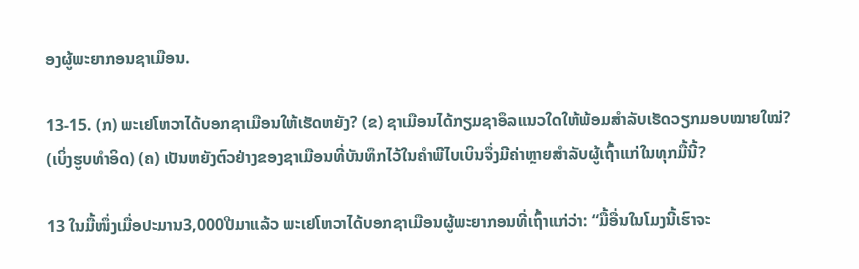ອງຜູ້ພະຍາກອນຊາເມືອນ.

13-15. (ກ) ພະເຢໂຫວາໄດ້ບອກຊາເມືອນໃຫ້ເຮັດຫຍັງ? (ຂ) ຊາເມືອນໄດ້ກຽມຊາອຶລແນວໃດໃຫ້ພ້ອມສຳລັບເຮັດວຽກມອບໝາຍໃໝ່? (ເບິ່ງຮູບທຳອິດ) (ຄ) ເປັນຫຍັງຕົວຢ່າງຂອງຊາເມືອນທີ່ບັນທຶກໄວ້ໃນຄຳພີໄບເບິນຈຶ່ງມີຄ່າຫຼາຍສຳລັບຜູ້ເຖົ້າແກ່ໃນທຸກມື້ນີ້?

13 ໃນມື້ໜຶ່ງເມື່ອປະມານ3,000ປີມາແລ້ວ ພະເຢໂຫວາໄດ້ບອກຊາເມືອນຜູ້ພະຍາກອນທີ່ເຖົ້າແກ່ວ່າ: “ມື້ອື່ນໃນໂມງນີ້ເຮົາຈະ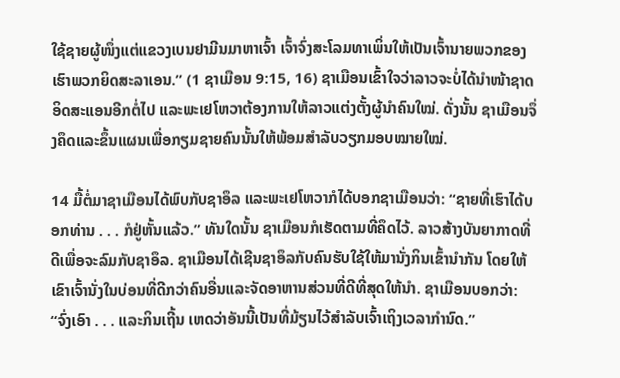ໃຊ້ຊາຍຜູ້ໜຶ່ງແຕ່ແຂວງເບນຢາມີນມາຫາເຈົ້າ ເຈົ້າຈົ່ງສະໂລມທາເພິ່ນໃຫ້ເປັນເຈົ້ານາຍພວກຂອງເຮົາພວກຍິດສະລາເອນ.” (1 ຊາເມືອນ 9:15, 16) ຊາເມືອນເຂົ້າໃຈວ່າລາວຈະບໍ່ໄດ້ນຳໜ້າຊາດອິດສະແອນອີກຕໍ່ໄປ ແລະພະເຢໂຫວາຕ້ອງການໃຫ້ລາວແຕ່ງຕັ້ງຜູ້ນຳຄົນໃໝ່. ດັ່ງນັ້ນ ຊາເມືອນຈຶ່ງຄຶດແລະຂຶ້ນແຜນເພື່ອກຽມຊາຍຄົນນັ້ນໃຫ້ພ້ອມສຳລັບວຽກມອບໝາຍໃໝ່.

14 ມື້ຕໍ່ມາຊາເມືອນໄດ້ພົບກັບຊາອຶລ ແລະພະເຢໂຫວາກໍໄດ້ບອກຊາເມືອນວ່າ: “ຊາຍທີ່ເຮົາໄດ້ບອກທ່ານ . . . ກໍຢູ່ຫັ້ນແລ້ວ.” ທັນໃດນັ້ນ ຊາເມືອນກໍເຮັດຕາມທີ່ຄຶດໄວ້. ລາວສ້າງບັນຍາກາດທີ່ດີເພື່ອຈະລົມກັບຊາອຶລ. ຊາເມືອນໄດ້ເຊີນຊາອຶລກັບຄົນຮັບໃຊ້ໃຫ້ມານັ່ງກິນເຂົ້ານຳກັນ ໂດຍໃຫ້ເຂົາເຈົ້ານັ່ງໃນບ່ອນທີ່ດີກວ່າຄົນອື່ນແລະຈັດອາຫານສ່ວນທີ່ດີທີ່ສຸດໃຫ້ນຳ. ຊາເມືອນບອກວ່າ: “ຈົ່ງເອົາ . . . ແລະກິນເຖີ້ນ ເຫດວ່າອັນນີ້ເປັນທີ່ມ້ຽນໄວ້ສຳລັບເຈົ້າເຖິງເວລາກຳນົດ.”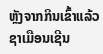ຫຼັງຈາກກິນເຂົ້າແລ້ວ ຊາເມືອນເຊີນ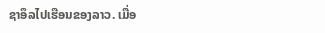ຊາອຶລໄປເຮືອນຂອງລາວ. ເມື່ອ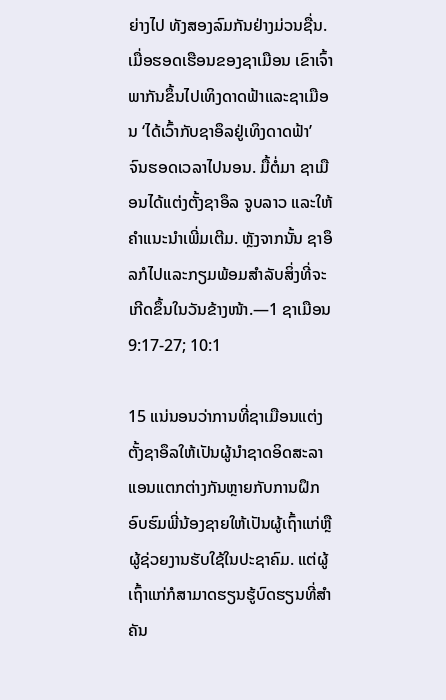ຍ່າງໄປ ທັງສອງລົມກັນຢ່າງມ່ວນຊື່ນ. ເມື່ອຮອດເຮືອນຂອງຊາເມືອນ ເຂົາເຈົ້າພາກັນຂຶ້ນໄປເທິງດາດຟ້າແລະຊາເມືອນ ‘ໄດ້ເວົ້າກັບຊາອຶລຢູ່ເທິງດາດຟ້າ’ ຈົນຮອດເວລາໄປນອນ. ມື້ຕໍ່ມາ ຊາເມືອນໄດ້ແຕ່ງຕັ້ງຊາອຶລ ຈູບລາວ ແລະໃຫ້ຄຳແນະນຳເພີ່ມເຕີມ. ຫຼັງຈາກນັ້ນ ຊາອຶລກໍໄປແລະກຽມພ້ອມສຳລັບສິ່ງທີ່ຈະເກີດຂຶ້ນໃນວັນຂ້າງໜ້າ.—1 ຊາເມືອນ 9:17-27; 10:1

15 ແນ່ນອນວ່າການທີ່ຊາເມືອນແຕ່ງຕັ້ງຊາອຶລໃຫ້ເປັນຜູ້ນຳຊາດອິດສະລາແອນແຕກຕ່າງກັນຫຼາຍກັບການຝຶກອົບຮົມພີ່ນ້ອງຊາຍໃຫ້ເປັນຜູ້ເຖົ້າແກ່ຫຼືຜູ້ຊ່ວຍງານຮັບໃຊ້ໃນປະຊາຄົມ. ແຕ່ຜູ້ເຖົ້າແກ່ກໍສາມາດຮຽນຮູ້ບົດຮຽນທີ່ສຳຄັນ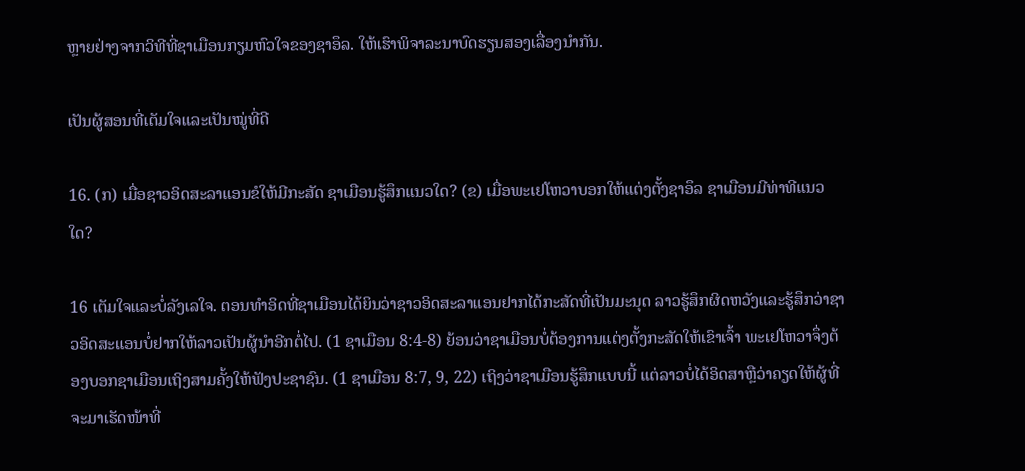ຫຼາຍຢ່າງຈາກວິທີທີ່ຊາເມືອນກຽມຫົວໃຈຂອງຊາອຶລ. ໃຫ້ເຮົາພິຈາລະນາບົດຮຽນສອງເລື່ອງນຳກັນ.

ເປັນຜູ້ສອນທີ່ເຕັມໃຈແລະເປັນໝູ່ທີ່ດີ

16. (ກ) ເມື່ອຊາວອິດສະລາແອນຂໍໃຫ້ມີກະສັດ ຊາເມືອນຮູ້ສຶກແນວໃດ? (ຂ) ເມື່ອພະເຢໂຫວາບອກໃຫ້ແຕ່ງຕັ້ງຊາອຶລ ຊາເມືອນມີທ່າທີແນວໃດ?

16 ເຕັມໃຈແລະບໍ່ລັງເລໃຈ. ຕອນທຳອິດທີ່ຊາເມືອນໄດ້ຍິນວ່າຊາວອິດສະລາແອນຢາກໄດ້ກະສັດທີ່ເປັນມະນຸດ ລາວຮູ້ສຶກຜິດຫວັງແລະຮູ້ສຶກວ່າຊາວອິດສະແອນບໍ່ຢາກໃຫ້ລາວເປັນຜູ້ນຳອີກຕໍ່ໄປ. (1 ຊາເມືອນ 8:4-8) ຍ້ອນວ່າຊາເມືອນບໍ່ຕ້ອງການແຕ່ງຕັ້ງກະສັດໃຫ້ເຂົາເຈົ້າ ພະເຢໂຫວາຈຶ່ງຕ້ອງບອກຊາເມືອນເຖິງສາມຄັ້ງໃຫ້ຟັງປະຊາຊົນ. (1 ຊາເມືອນ 8:7, 9, 22) ເຖິງວ່າຊາເມືອນຮູ້ສຶກແບບນີ້ ແຕ່ລາວບໍ່ໄດ້ອິດສາຫຼືວ່າຄຽດໃຫ້ຜູ້ທີ່ຈະມາເຮັດໜ້າທີ່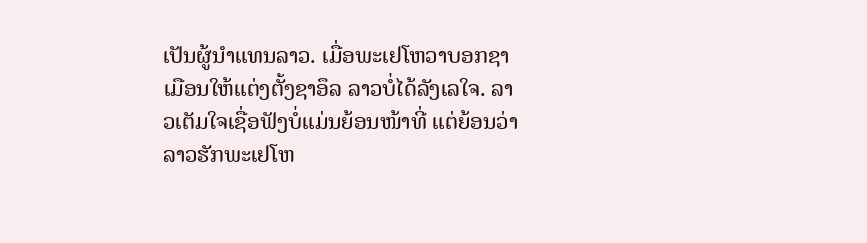ເປັນຜູ້ນຳແທນລາວ. ເມື່ອພະເຢໂຫວາບອກຊາເມືອນໃຫ້ແຕ່ງຕັ້ງຊາອຶລ ລາວບໍ່ໄດ້ລັງເລໃຈ. ລາວເຕັມໃຈເຊື່ອຟັງບໍ່ແມ່ນຍ້ອນໜ້າທີ່ ແຕ່ຍ້ອນວ່າລາວຮັກພະເຢໂຫ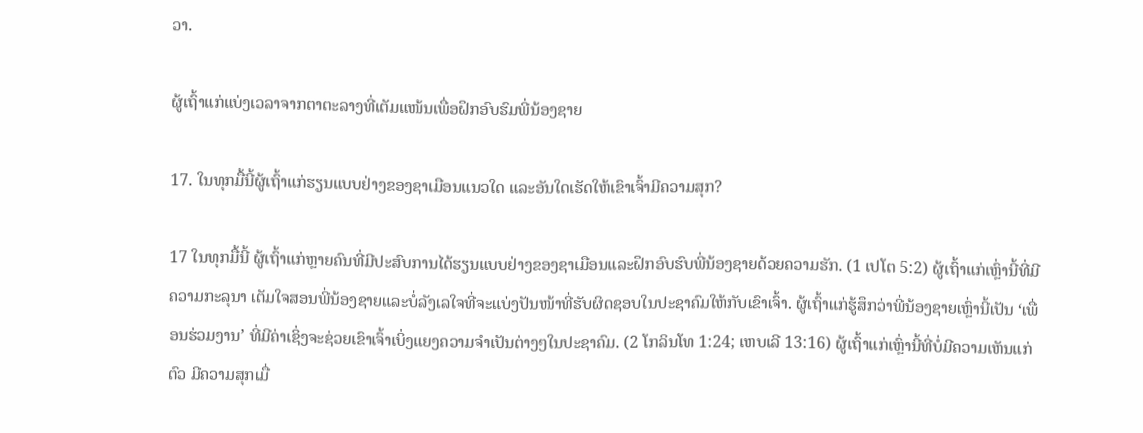ວາ.

ຜູ້ເຖົ້າແກ່ແບ່ງເວລາຈາກຕາຕະລາງທີ່ເຕັມແໜ້ນເພື່ອຝຶກອົບຮົມພີ່ນ້ອງຊາຍ

17. ໃນທຸກມື້ນີ້ຜູ້ເຖົ້າແກ່ຮຽນແບບຢ່າງຂອງຊາເມືອນແນວໃດ ແລະອັນໃດເຮັດໃຫ້ເຂົາເຈົ້າມີຄວາມສຸກ?

17 ໃນທຸກມື້ນີ້ ຜູ້ເຖົ້າແກ່ຫຼາຍຄົນທີ່ມີປະສົບການໄດ້ຮຽນແບບຢ່າງຂອງຊາເມືອນແລະຝຶກອົບຮົບພີ່ນ້ອງຊາຍດ້ວຍຄວາມຮັກ. (1 ເປໂຕ 5:2) ຜູ້ເຖົ້າແກ່ເຫຼົ່ານີ້ທີ່ມີຄວາມກະລຸນາ ເຕັມໃຈສອນພີ່ນ້ອງຊາຍແລະບໍ່ລັງເລໃຈທີ່ຈະແບ່ງປັນໜ້າທີ່ຮັບຜິດຊອບໃນປະຊາຄົມໃຫ້ກັບເຂົາເຈົ້າ. ຜູ້ເຖົ້າແກ່ຮູ້ສຶກວ່າພີ່ນ້ອງຊາຍເຫຼົ່ານີ້ເປັນ ‘ເພື່ອນຮ່ວມງານ’ ທີ່ມີຄ່າເຊິ່ງຈະຊ່ວຍເຂົາເຈົ້າເບິ່ງແຍງຄວາມຈຳເປັນຕ່າງໆໃນປະຊາຄົມ. (2 ໂກລິນໂທ 1:24; ເຫບເລີ 13:16) ຜູ້ເຖົ້າແກ່ເຫຼົ່ານີ້ທີ່ບໍ່ມີຄວາມເຫັນແກ່ຕົວ ມີຄວາມສຸກເມື່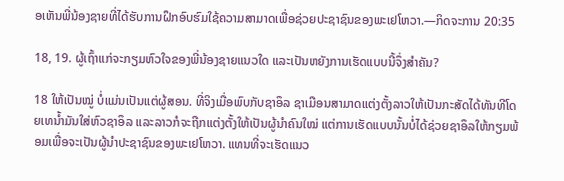ອເຫັນພີ່ນ້ອງຊາຍທີ່ໄດ້ຮັບການຝຶກອົບຮົມໃຊ້ຄວາມສາມາດເພື່ອຊ່ວຍປະຊາຊົນຂອງພະເຢໂຫວາ.—ກິດຈະການ 20:35

18, 19. ຜູ້ເຖົ້າແກ່ຈະກຽມຫົວໃຈຂອງພີ່ນ້ອງຊາຍແນວໃດ ແລະເປັນຫຍັງການເຮັດແບບນີ້ຈຶ່ງສຳຄັນ?

18 ໃຫ້ເປັນໝູ່ ບໍ່ແມ່ນເປັນແຕ່ຜູ້ສອນ. ທີ່ຈິງເມື່ອພົບກັບຊາອຶລ ຊາເມືອນສາມາດແຕ່ງຕັ້ງລາວໃຫ້ເປັນກະສັດໄດ້ທັນທີໂດຍເທນໍ້າມັນໃສ່ຫົວຊາອຶລ ແລະລາວກໍຈະຖືກແຕ່ງຕັ້ງໃຫ້ເປັນຜູ້ນຳຄົນໃໝ່ ແຕ່ການເຮັດແບບນັ້ນບໍ່ໄດ້ຊ່ວຍຊາອຶລໃຫ້ກຽມພ້ອມເພື່ອຈະເປັນຜູ້ນຳປະຊາຊົນຂອງພະເຢໂຫວາ. ແທນທີ່ຈະເຮັດແນວ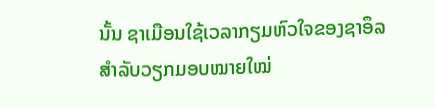ນັ້ນ ຊາເມືອນໃຊ້ເວລາກຽມຫົວໃຈຂອງຊາອຶລສຳລັບວຽກມອບໝາຍໃໝ່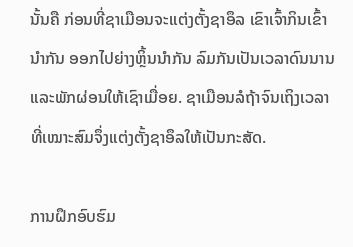ນັ້ນຄື ກ່ອນທີ່ຊາເມືອນຈະແຕ່ງຕັ້ງຊາອຶລ ເຂົາເຈົ້າກິນເຂົ້ານຳກັນ ອອກໄປຍ່າງຫຼິ້ນນຳກັນ ລົມກັນເປັນເວລາດົນນານ ແລະພັກຜ່ອນໃຫ້ເຊົາເມື່ອຍ. ຊາເມືອນລໍຖ້າຈົນເຖິງເວລາທີ່ເໝາະສົມຈຶ່ງແຕ່ງຕັ້ງຊາອຶລໃຫ້ເປັນກະສັດ.

ການຝຶກອົບຮົມ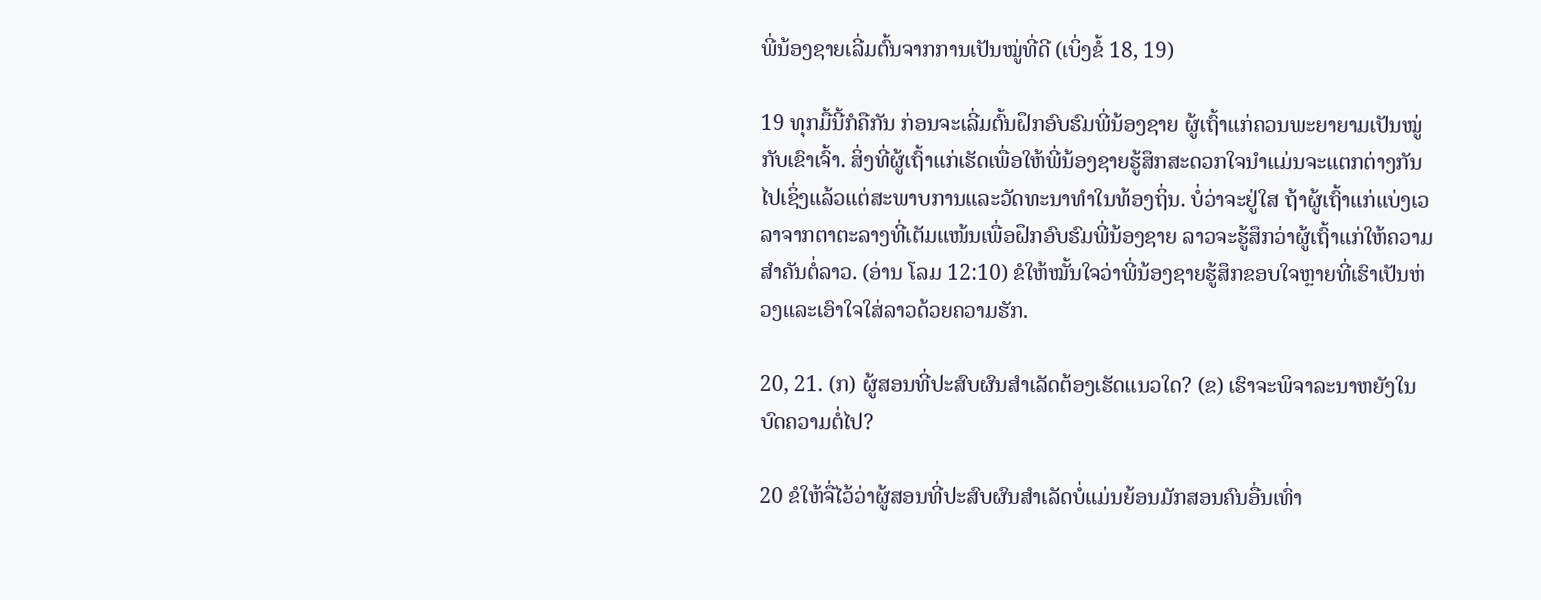ພີ່ນ້ອງຊາຍເລີ່ມຕົ້ນຈາກການເປັນໝູ່ທີ່ດີ (ເບິ່ງຂໍ້ 18, 19)

19 ທຸກມື້ນີ້ກໍຄືກັນ ກ່ອນຈະເລີ່ມຕົ້ນຝຶກອົບຮົມພີ່ນ້ອງຊາຍ ຜູ້ເຖົ້າແກ່ຄວນພະຍາຍາມເປັນໝູ່ກັບເຂົາເຈົ້າ. ສິ່ງທີ່ຜູ້ເຖົ້າແກ່ເຮັດເພື່ອໃຫ້ພີ່ນ້ອງຊາຍຮູ້ສຶກສະດວກໃຈນຳແມ່ນຈະແຕກຕ່າງກັນໄປເຊິ່ງແລ້ວແຕ່ສະພາບການແລະວັດທະນາທຳໃນທ້ອງຖິ່ນ. ບໍ່ວ່າຈະຢູ່ໃສ ຖ້າຜູ້ເຖົ້າແກ່ແບ່ງເວລາຈາກຕາຕະລາງທີ່ເຕັມແໜ້ນເພື່ອຝຶກອົບຮົມພີ່ນ້ອງຊາຍ ລາວຈະຮູ້ສຶກວ່າຜູ້ເຖົ້າແກ່ໃຫ້ຄວາມສຳຄັນຕໍ່ລາວ. (ອ່ານ ໂລມ 12:10) ຂໍໃຫ້ໝັ້ນໃຈວ່າພີ່ນ້ອງຊາຍຮູ້ສຶກຂອບໃຈຫຼາຍທີ່ເຮົາເປັນຫ່ວງແລະເອົາໃຈໃສ່ລາວດ້ວຍຄວາມຮັກ.

20, 21. (ກ) ຜູ້ສອນທີ່ປະສົບຜົນສຳເລັດຕ້ອງເຮັດແນວໃດ? (ຂ) ເຮົາຈະພິຈາລະນາຫຍັງໃນບົດຄວາມຕໍ່ໄປ?

20 ຂໍໃຫ້ຈື່ໄວ້ວ່າຜູ້ສອນທີ່ປະສົບຜົນສຳເລັດບໍ່ແມ່ນຍ້ອນມັກສອນຄົນອື່ນເທົ່າ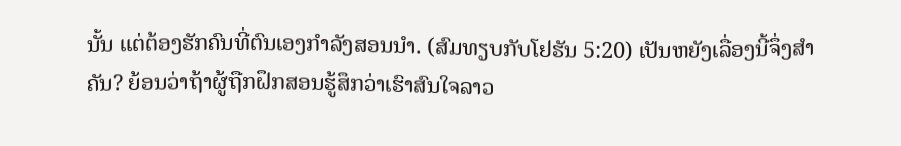ນັ້ນ ແຕ່ຕ້ອງຮັກຄົນທີ່ຕົນເອງກຳລັງສອນນຳ. (ສົມທຽບກັບໂຢຮັນ 5:20) ເປັນຫຍັງເລື່ອງນີ້ຈຶ່ງສຳຄັນ? ຍ້ອນວ່າຖ້າຜູ້ຖືກຝຶກສອນຮູ້ສຶກວ່າເຮົາສົນໃຈລາວ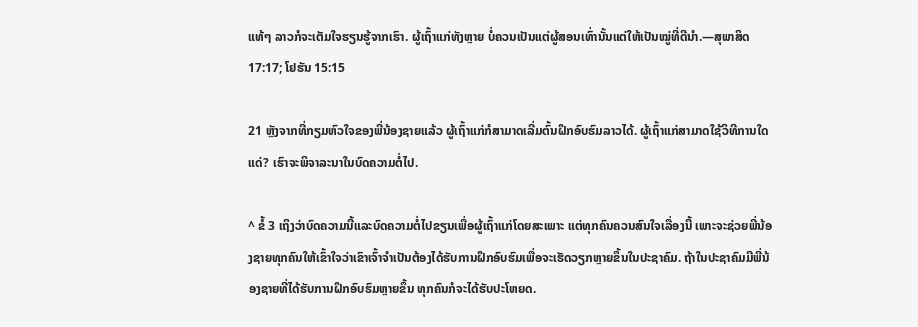ແທ້ໆ ລາວກໍຈະເຕັມໃຈຮຽນຮູ້ຈາກເຮົາ. ຜູ້ເຖົ້າແກ່ທັງຫຼາຍ ບໍ່ຄວນເປັນແຕ່ຜູ້ສອນເທົ່ານັ້ນແຕ່ໃຫ້ເປັນໝູ່ທີ່ດີນຳ.—ສຸພາສິດ 17:17; ໂຢຮັນ 15:15

21 ຫຼັງຈາກທີ່ກຽມຫົວໃຈຂອງພີ່ນ້ອງຊາຍແລ້ວ ຜູ້ເຖົ້າແກ່ກໍສາມາດເລີ່ມຕົ້ນຝຶກອົບຮົມລາວໄດ້. ຜູ້ເຖົ້າແກ່ສາມາດໃຊ້ວິທີການໃດແດ່? ເຮົາຈະພິຈາລະນາໃນບົດຄວາມຕໍ່ໄປ.

^ ຂໍ້ 3 ເຖິງວ່າບົດຄວາມນີ້ແລະບົດຄວາມຕໍ່ໄປຂຽນເພື່ອຜູ້ເຖົ້າແກ່ໂດຍສະເພາະ ແຕ່ທຸກຄົນຄວນສົນໃຈເລື່ອງນີ້ ເພາະຈະຊ່ວຍພີ່ນ້ອງຊາຍທຸກຄົນໃຫ້ເຂົ້າໃຈວ່າເຂົາເຈົ້າຈຳເປັນຕ້ອງໄດ້ຮັບການຝຶກອົບຮົມເພື່ອຈະເຮັດວຽກຫຼາຍຂຶ້ນໃນປະຊາຄົມ. ຖ້າໃນປະຊາຄົມມີພີ່ນ້ອງຊາຍທີ່ໄດ້ຮັບການຝຶກອົບຮົມຫຼາຍຂຶ້ນ ທຸກຄົນກໍຈະໄດ້ຮັບປະໂຫຍດ.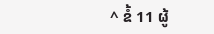^ ຂໍ້ 11 ຜູ້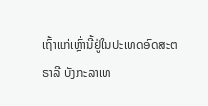ເຖົ້າແກ່ເຫຼົ່ານີ້ຢູ່ໃນປະເທດອົດສະຕຣາລີ ບັງກະລາເທ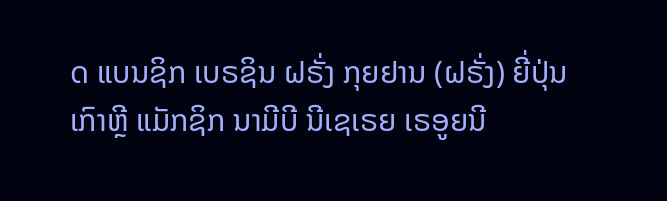ດ ແບນຊິກ ເບຣຊິນ ຝຣັ່ງ ກຸຍຢານ (ຝຣັ່ງ) ຍີ່ປຸ່ນ ເກົາຫຼີ ແມັກຊິກ ນາມີບີ ນີເຊເຣຍ ເຣອູຍນີ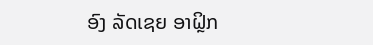ອົງ ລັດເຊຍ ອາຝຼິກ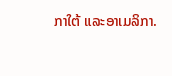ກາໃຕ້ ແລະອາເມລິກາ.